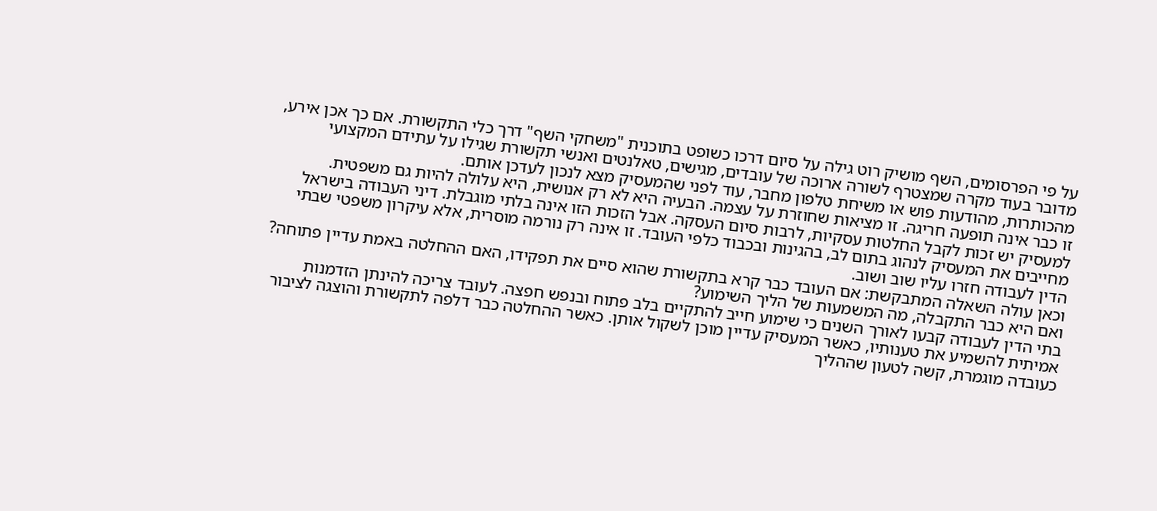על פי הפרסומים, השף מושיק רוט גילה על סיום דרכו כשופט בתוכנית "משחקי השף" דרך כלי התקשורת. אם כך אכן אירע, מדובר בעוד מקרה שמצטרף לשורה ארוכה של עובדים, מגישים, טאלנטים ואנשי תקשורת שגילו על עתידם המקצועי מהכותרות, מהודעות פוש או משיחת טלפון מחבר, עוד לפני שהמעסיק מצא לנכון לעדכן אותם.
זו כבר אינה תופעה חריגה. זו מציאות שחוזרת על עצמה. הבעיה היא לא רק אנושית, היא עלולה להיות גם משפטית. למעסיק יש זכות לקבל החלטות עסקיות, לרבות סיום העסקה. אבל הזכות הזו אינה בלתי מוגבלת. דיני העבודה בישראל מחייבים את המעסיק לנהוג בתום לב, בהגינות ובכבוד כלפי העובד. זו אינה רק נורמה מוסרית, אלא עיקרון משפטי שבתי הדין לעבודה חזרו עליו שוב ושוב.
וכאן עולה השאלה המתבקשת: אם העובד כבר קרא בתקשורת שהוא סיים את תפקידו, האם ההחלטה באמת עדיין פתוחה? ואם היא כבר התקבלה, מה המשמעות של הליך השימוע?
בתי הדין לעבודה קבעו לאורך השנים כי שימוע חייב להתקיים בלב פתוח ובנפש חפצה. לעובד צריכה להינתן הזדמנות אמיתית להשמיע את טענותיו, כאשר המעסיק עדיין מוכן לשקול אותן. כאשר ההחלטה כבר דלפה לתקשורת והוצגה לציבור כעובדה מוגמרת, קשה לטעון שההליך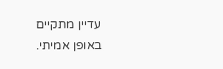עדיין מתקיים באופן אמיתי.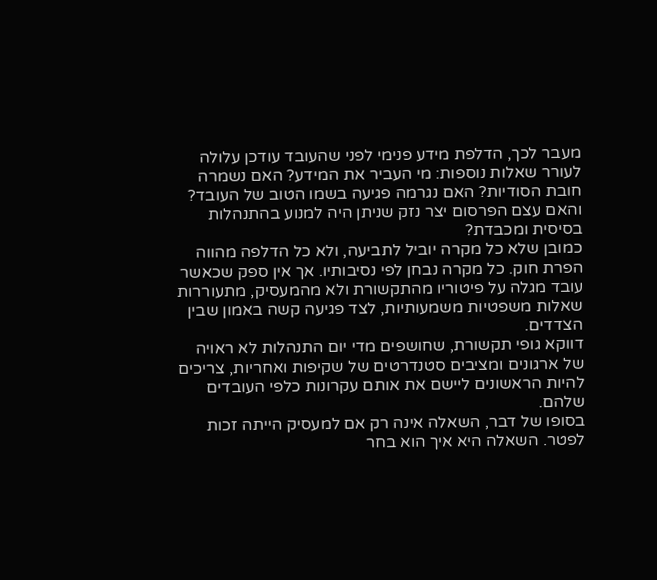מעבר לכך, הדלפת מידע פנימי לפני שהעובד עודכן עלולה לעורר שאלות נוספות: מי העביר את המידע? האם נשמרה חובת הסודיות? האם נגרמה פגיעה בשמו הטוב של העובד? והאם עצם הפרסום יצר נזק שניתן היה למנוע בהתנהלות בסיסית ומכבדת?
כמובן שלא כל מקרה יוביל לתביעה, ולא כל הדלפה מהווה הפרת חוק. כל מקרה נבחן לפי נסיבותיו. אך אין ספק שכאשר עובד מגלה על פיטוריו מהתקשורת ולא מהמעסיק, מתעוררות שאלות משפטיות משמעותיות, לצד פגיעה קשה באמון שבין הצדדים.
דווקא גופי תקשורת, שחושפים מדי יום התנהלות לא ראויה של ארגונים ומציבים סטנדרטים של שקיפות ואחריות, צריכים להיות הראשונים ליישם את אותם עקרונות כלפי העובדים שלהם.
בסופו של דבר, השאלה אינה רק אם למעסיק הייתה זכות לפטר. השאלה היא איך הוא בחר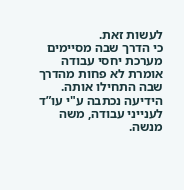לעשות זאת.
כי הדרך שבה מסיימים מערכת יחסי עבודה אומרת לא פחות מהדרך שבה התחילו אותה.
הידיעה נכתבה ע"י עו”ד לענייני עבודה, משה מנשה.